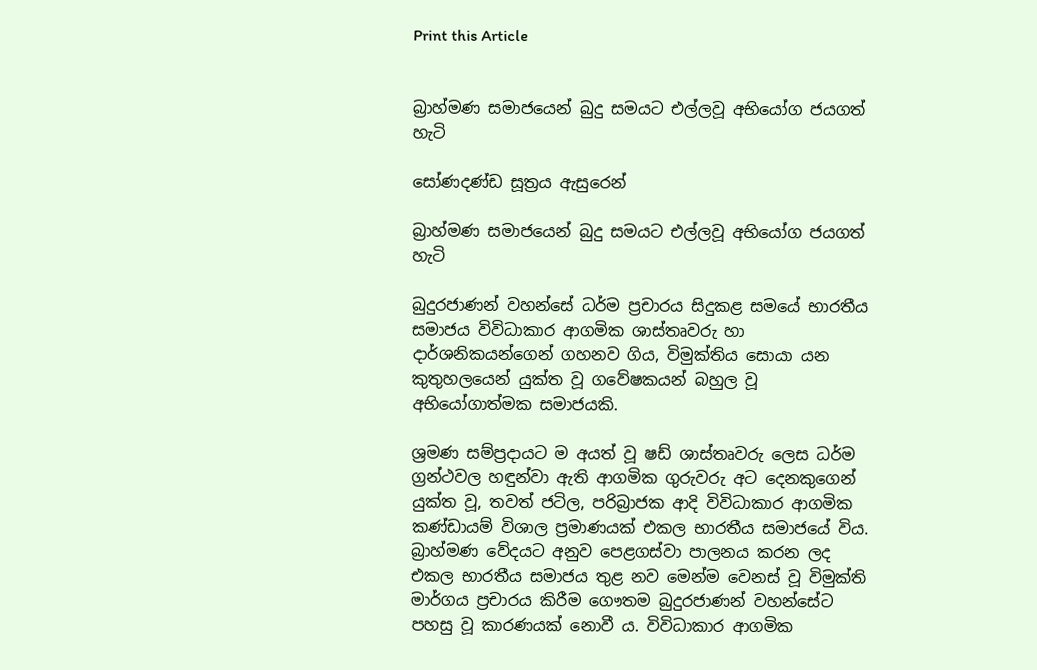Print this Article


බ්‍රාහ්මණ සමාජයෙන් බුදු සමයට එල්ලවූ අභියෝග ජයගත් හැටි

සෝණදණ්ඩ සූත්‍රය ඇසුරෙන්

බ්‍රාහ්මණ සමාජයෙන් බුදු සමයට එල්ලවූ අභියෝග ජයගත් හැටි

බුදුරජාණන් වහන්සේ ධර්ම ප්‍රචාරය සිදුකළ සමයේ භාරතීය සමාජය විවිධාකාර ආගමික ශාස්තෘවරු හා දාර්ශනිකයන්ගෙන් ගහනව ගිය, විමුක්තිය සොයා යන කුතුහලයෙන් යුක්ත වූ ගවේෂකයන් බහුල වූ අභියෝගාත්මක සමාජයකි.

ශ්‍රමණ සම්ප්‍රදායට ම අයත් වූ ෂඩ් ශාස්තෘවරු ලෙස ධර්ම ග්‍රන්ථවල හඳුන්වා ඇති ආගමික ගුරුවරු අට දෙනකුගෙන් යුක්ත වූ, තවත් ජටිල, පරිබ්‍රාජක ආදි විවිධාකාර ආගමික කණ්ඩායම් විශාල ප්‍රමාණයක් එකල භාරතීය සමාජයේ විය. බ්‍රාහ්මණ වේදයට අනුව පෙළගස්වා පාලනය කරන ලද එකල භාරතීය සමාජය තුළ නව මෙන්ම වෙනස් වූ විමුක්ති මාර්ගය ප්‍රචාරය කිරීම ගෞතම බුදුරජාණන් වහන්සේට පහසු වූ කාරණයක් නොවී ය. විවිධාකාර ආගමික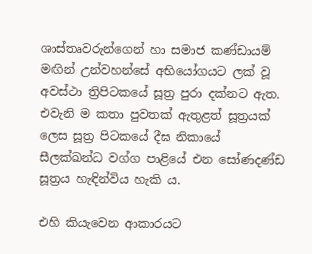ශාස්තෘවරුන්ගෙන් හා සමාජ කණ්ඩායම් මඟින් උන්වහන්සේ අභියෝගයට ලක් වූ අවස්ථා ත්‍රිපිටකයේ සූත්‍ර පුරා දක්නට ඇත. එවැනි ම කතා පුවතක් ඇතුළත් සූත්‍රයක් ලෙස සූත්‍ර පිටකයේ දීඝ නිකායේ සීලක්ඛන්ධ වග්ග පාළියේ එන සෝණදණ්ඩ සූත්‍රය හැඳින්විය හැකි ය.

එහි කියැවෙන ආකාරයට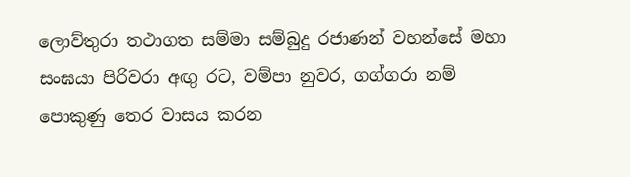ලොව්තුරා තථාගත සම්මා සම්බුදු රජාණන් වහන්සේ මහා සංඝයා පිරිවරා අඟු රට, වම්පා නුවර, ගග්ගරා නම් පොකුණු තෙර වාසය කරන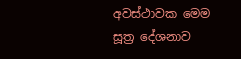අවස්ථාවක මෙම සූත්‍ර දේශනාව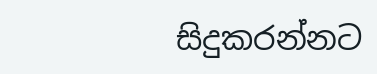සිදුකරන්නට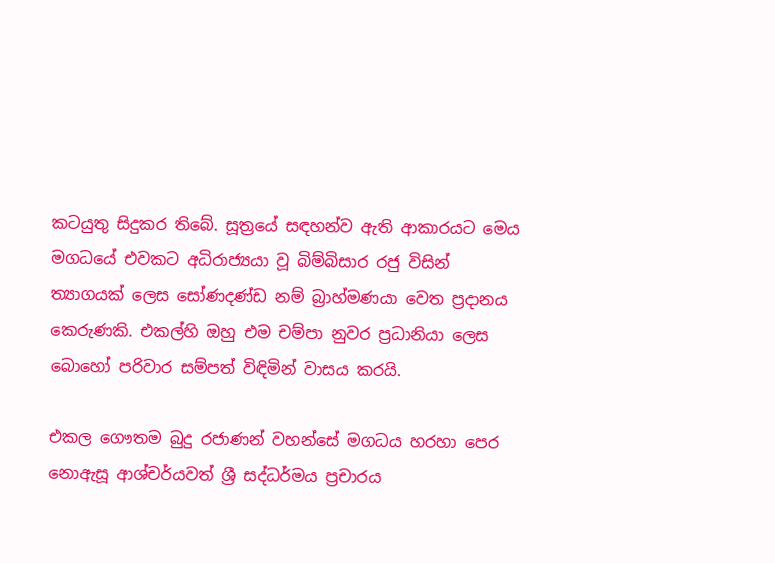කටයුතු සිදුකර තිබේ. සූත්‍රයේ සඳහන්ව ඇති ආකාරයට මෙය මගධයේ එවකට අධිරාජ්‍යයා වූ බිම්බිසාර රජු විසින් ත්‍යාගයක් ලෙස සෝණදණ්ඩ නම් බ්‍රාහ්මණයා වෙත ප්‍රදානය කෙරුණකි. එකල්හි ඔහු එම චම්පා නුවර ප්‍රධානියා ලෙස බොහෝ පරිවාර සම්පත් විඳිමින් වාසය කරයි.

එකල ගෞතම බුදු රජාණන් වහන්සේ මගධය හරහා පෙර නොඇසූ ආශ්චර්යවත් ශ්‍රී සද්ධර්මය ප්‍රචාරය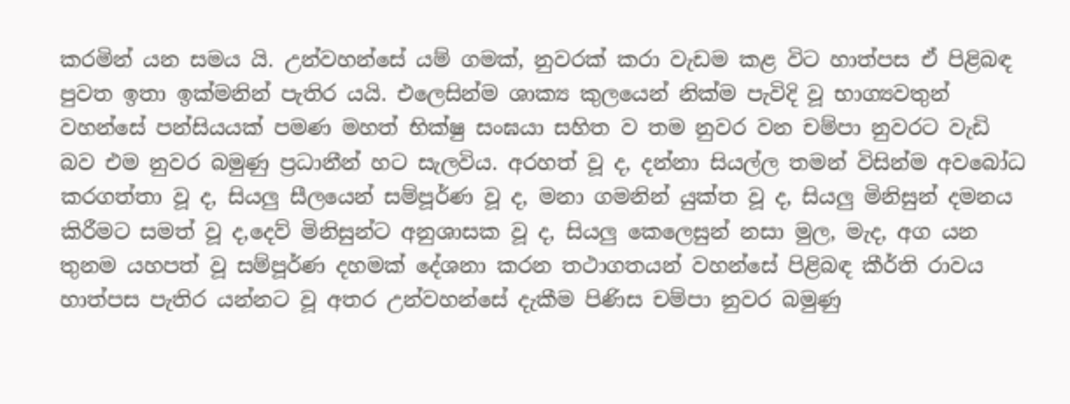කරමින් යන සමය යි. උන්වහන්සේ යම් ගමක්, නුවරක් කරා වැඩම කළ විට හාත්පස ඒ පිළිබඳ පුවත ඉතා ඉක්මනින් පැතිර යයි. එලෙසින්ම ශාක්‍ය කුලයෙන් නික්ම පැවිදි වූ භාග්‍යවතුන් වහන්සේ පන්සියයක් පමණ මහත් භික්ෂු සංඝයා සහිත ව තම නුවර වන චම්පා නුවරට වැඩි බව එම නුවර බමුණු ප්‍රධානීන් හට සැලවිය. අරහත් වූ ද, දන්නා සියල්ල තමන් විසින්ම අවබෝධ කරගත්තා වූ ද, සියලු සීලයෙන් සම්පූර්ණ වූ ද, මනා ගමනින් යුක්ත වූ ද, සියලු මිනිසුන් දමනය කිරීමට සමත් වූ ද,දෙව් මිනිසුන්ට අනුශාසක වූ ද, සියලු කෙලෙසුන් නසා මුල, මැද, අග යන තුනම යහපත් වූ සම්පූර්ණ දහමක් දේශනා කරන තථාගතයන් වහන්සේ පිළිබඳ කීර්ති රාවය හාත්පස පැතිර යන්නට වූ අතර උන්වහන්සේ දැකීම පිණිස චම්පා නුවර බමුණු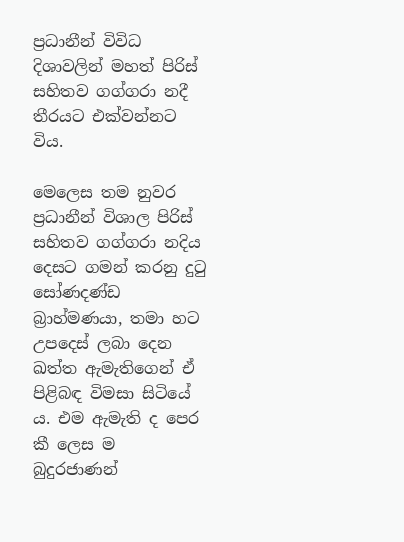ප්‍රධානීන් විවිධ දිශාවලින් මහත් පිරිස් සහිතව ගග්ගරා නදී තීරයට එක්වන්නට විය.

මෙලෙස තම නුවර ප්‍රධානීන් විශාල පිරිස් සහිතව ගග්ගරා නදිය දෙසට ගමන් කරනු දුටු සෝණදණ්ඩ බ්‍රාහ්මණයා, තමා හට උපදෙස් ලබා දෙන ඛත්ත ඇමැතිගෙන් ඒ පිළිබඳ විමසා සිටියේ ය. එම ඇමැති ද පෙර කී ලෙස ම බුදුරජාණන්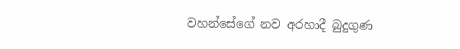වහන්සේගේ නව අරහාදී බුදුගුණ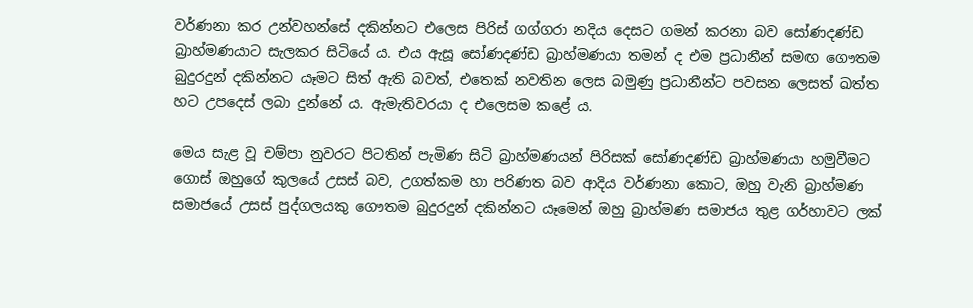වර්ණනා කර උන්වහන්සේ දකින්නට එලෙස පිරිස් ගග්ගරා නදිය දෙසට ගමන් කරනා බව සෝණදණ්ඩ බ්‍රාහ්මණයාට සැලකර සිටියේ ය. එය ඇසූ සෝණදණ්ඩ බ්‍රාහ්මණයා තමන් ද එම ප්‍රධානීන් සමඟ ගෞතම බුදුරදුන් දකින්නට යෑමට සිත් ඇති බවත්, එතෙක් නවතින ලෙස බමුණු ප්‍රධානීන්ට පවසන ලෙසත් ඛත්ත හට උපදෙස් ලබා දුන්නේ ය. ඇමැතිවරයා ද එලෙසම කළේ ය.

මෙය සැළ වූ චම්පා නුවරට පිටතින් පැමිණ සිටි බ්‍රාහ්මණයන් පිරිසක් සෝණදණ්ඩ බ්‍රාහ්මණයා හමුවීමට ගොස් ඔහුගේ කුලයේ උසස් බව, උගත්කම හා පරිණත බව ආදිය වර්ණනා කොට, ඔහු වැනි බ්‍රාහ්මණ සමාජයේ උසස් පුද්ගලයකු ගෞතම බුදුරදුන් දකින්නට යෑමෙන් ඔහු බ්‍රාහ්මණ සමාජය තුළ ගර්හාවට ලක්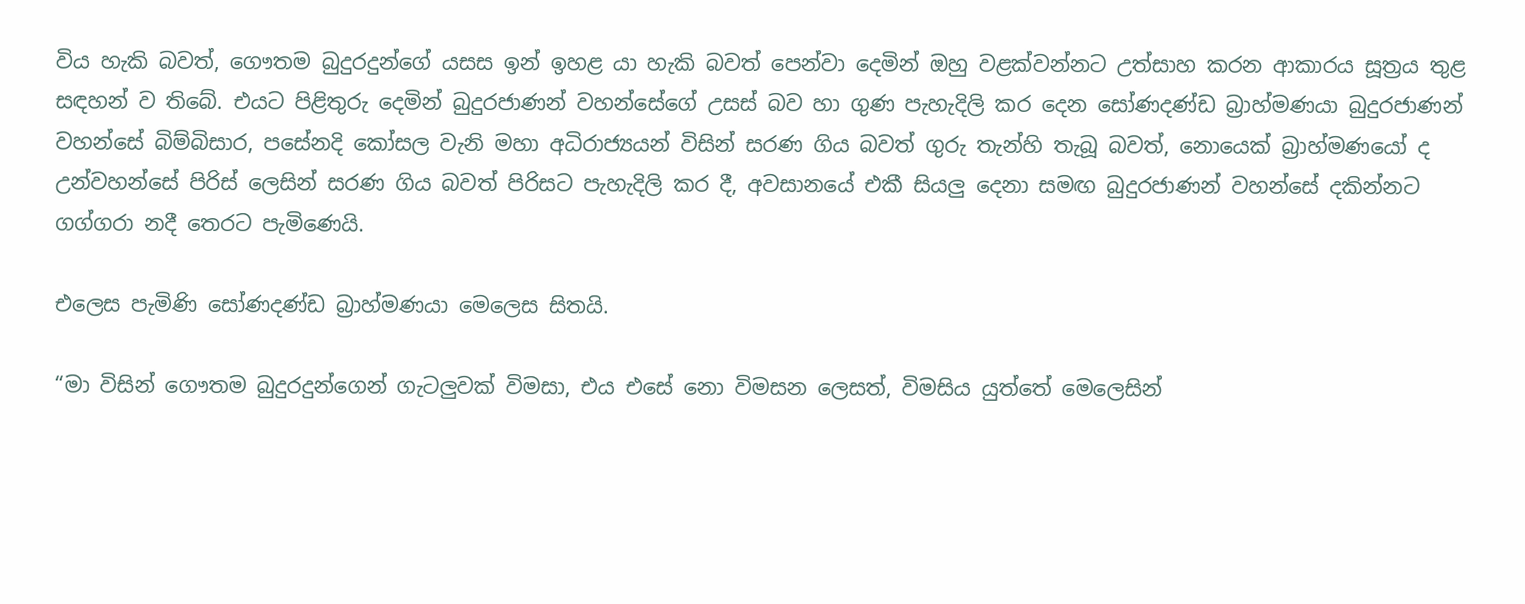විය හැකි බවත්, ගෞතම බුදුරදුන්ගේ යසස ඉන් ඉහළ යා හැකි බවත් පෙන්වා දෙමින් ඔහු වළක්වන්නට උත්සාහ කරන ආකාරය සූත්‍රය තුළ සඳහන් ව තිබේ. එයට පිළිතුරු දෙමින් බුදුරජාණන් වහන්සේගේ උසස් බව හා ගුණ පැහැදිලි කර දෙන සෝණදණ්ඩ බ්‍රාහ්මණයා බුදුරජාණන් වහන්සේ බිම්බිසාර, පසේනදි කෝසල වැනි මහා අධිරාජ්‍යයන් විසින් සරණ ගිය බවත් ගුරු තැන්හි තැබූ බවත්, නොයෙක් බ්‍රාහ්මණයෝ ද උන්වහන්සේ පිරිස් ලෙසින් සරණ ගිය බවත් පිරිසට පැහැදිලි කර දී, අවසානයේ එකී සියලු දෙනා සමඟ බුදුරජාණන් වහන්සේ දකින්නට ගග්ගරා නදී තෙරට පැමිණෙයි.

එලෙස පැමිණි සෝණදණ්ඩ බ්‍රාහ්මණයා මෙලෙස සිතයි.

“මා විසින් ගෞතම බුදුරදුන්ගෙන් ගැටලුවක් විමසා, එය එසේ නො විමසන ලෙසත්, විමසිය යුත්තේ මෙලෙසින්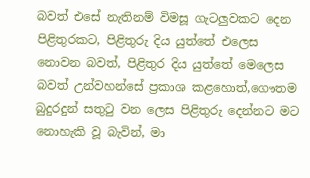බවත් එසේ නැතිනම් විමසූ ගැටලුවකට දෙන පිළිතුරකට, පිළිතුරු දිය යුත්තේ එලෙස නොවන බවත්, පිළිතුර දිය යුත්තේ මෙලෙස බවත් උන්වහන්සේ ප්‍රකාශ කළහොත්,ගෞතම බුදුරදුන් සතුටු වන ලෙස පිළිතුරු දෙන්නට මට නොහැකි වූ බැවින්, මා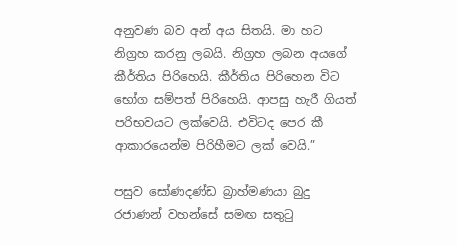අනුවණ බව අන් අය සිතයි. මා හට නිග්‍රහ කරනු ලබයි. නිග්‍රහ ලබන අයගේ කීර්තිය පිරිහෙයි. කීර්තිය පිරිහෙන විට භෝග සම්පත් පිරිහෙයි. ආපසු හැරී ගියත් පරිභවයට ලක්වෙයි. එවිටද පෙර කී ආකාරයෙන්ම පිරිහීමට ලක් වෙයි.”

පසුව සෝණදණ්ඩ බ්‍රාහ්මණයා බුදු රජාණන් වහන්සේ සමඟ සතුටු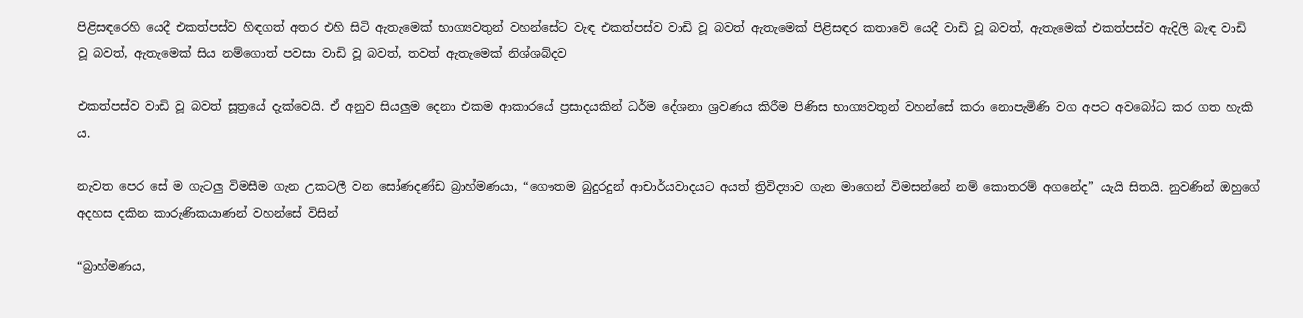පිළිසඳරෙහි යෙදී එකත්පස්ව හිඳගත් අතර එහි සිටි ඇතැමෙක් භාග්‍යවතුන් වහන්සේට වැඳ එකත්පස්ව වාඩි වූ බවත් ඇතැමෙක් පිළිසඳර කතාවේ යෙදී වාඩි වූ බවත්, ඇතැමෙක් එකත්පස්ව ඇදිලි බැඳ වාඩි වූ බවත්, ඇතැමෙක් සිය නම්ගොත් පවසා වාඩි වූ බවත්, තවත් ඇතැමෙක් නිශ්ශබ්දව

එකත්පස්ව වාඩි වූ බවත් සූත්‍රයේ දැක්වෙයි. ඒ අනුව සියලුම දෙනා එකම ආකාරයේ ප්‍රසාදයකින් ධර්ම දේශනා ශ්‍රවණය කිරීම පිණිස භාග්‍යවතුන් වහන්සේ කරා නොපැමිණි වග අපට අවබෝධ කර ගත හැකි ය.

නැවත පෙර සේ ම ගැටලු විමසීම ගැන උකටලී වන සෝණදණ්ඩ බ්‍රාහ්මණයා, “ගෞතම බුදුරදුන් ආචාර්යවාදයට අයත් ත්‍රිවිද්‍යාව ගැන මාගෙන් විමසන්නේ නම් කොතරම් අගනේද” යැයි සිතයි. නුවණින් ඔහුගේ අදහස දකින කාරුණිකයාණන් වහන්සේ විසින්

“බ්‍රාහ්මණය,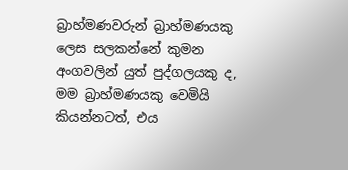බ්‍රාහ්මණවරුන් බ්‍රාහ්මණයකු ලෙස සලකන්නේ කුමන අංගවලින් යුත් පුද්ගලයකු ද, මම බ්‍රාහ්මණයකු වෙමියි කියන්නටත්, එය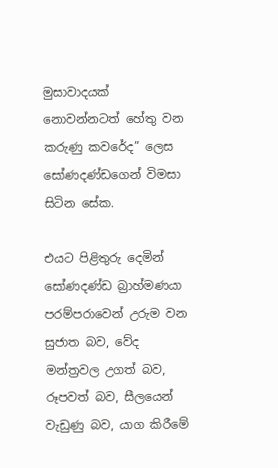මුසාවාදයක් නොවන්නටත් හේතු වන කරුණු කවරේද” ලෙස සෝණදණ්ඩගෙන් විමසා සිටින සේක.

එයට පිළිතුරු දෙමින් සෝණදණ්ඩ බ්‍රාහ්මණයා පරම්පරාවෙන් උරුම වන සුජාත බව, වේද මන්ත්‍රවල උගත් බව, රූපවත් බව, සීලයෙන් වැඩුණු බව, යාග කිරීමේ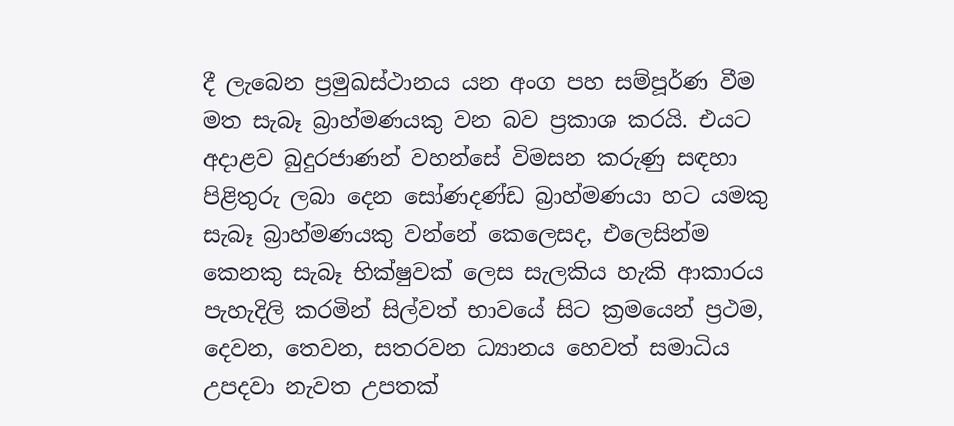දී ලැබෙන ප්‍රමුඛස්ථානය යන අංග පහ සම්පූර්ණ වීම මත සැබෑ බ්‍රාහ්මණයකු වන බව ප්‍රකාශ කරයි. එයට අදාළව බුදුරජාණන් වහන්සේ විමසන කරුණු සඳහා පිළිතුරු ලබා දෙන සෝණදණ්ඩ බ්‍රාහ්මණයා හට යමකු සැබෑ බ්‍රාහ්මණයකු වන්නේ කෙලෙසද, එලෙසින්ම කෙනකු සැබෑ භික්ෂුවක් ලෙස සැලකිය හැකි ආකාරය පැහැදිලි කරමින් සිල්වත් භාවයේ සිට ක්‍රමයෙන් ප්‍රථම, දෙවන, තෙවන, සතරවන ධ්‍යානය හෙවත් සමාධිය උපදවා නැවත උපතක්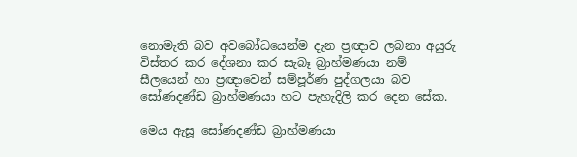නොමැති බව අවබෝධයෙන්ම දැන ප්‍රඥාව ලබනා අයුරු විස්තර කර දේශනා කර සැබෑ බ්‍රාහ්මණයා නම් සීලයෙන් හා ප්‍රඥාවෙන් සම්පූර්ණ පුද්ගලයා බව සෝණදණ්ඩ බ්‍රාහ්මණයා හට පැහැදිලි කර දෙන සේක.

මෙය ඇසූ සෝණදණ්ඩ බ්‍රාහ්මණයා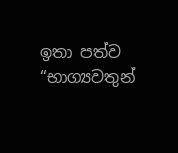ඉතා පත්ව “භාග්‍යවතුන්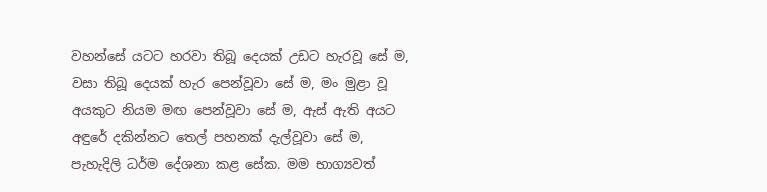වහන්සේ යටට හරවා තිබූ දෙයක් උඩට හැරවූ සේ ම, වසා තිබූ දෙයක් හැර පෙන්වූවා සේ ම, මං මුළා වූ අයකුට නියම මඟ පෙන්වූවා සේ ම, ඇස් ඇති අයට අඳුරේ දකින්නට තෙල් පහනක් දැල්වූවා සේ ම, පැහැදිලි ධර්ම දේශනා කළ සේක. මම භාග්‍යවත්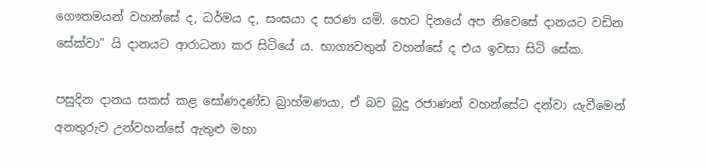ගෞතමයන් වහන්සේ ද, ධර්මය ද, සංඝයා ද සරණ යමි. හෙට දිනයේ අප නිවෙසේ දානයට වඩින සේක්වා” යි දානයට ආරාධනා කර සිටියේ ය. භාග්‍යවතුන් වහන්සේ ද එය ඉවසා සිටි සේක.

පසුදින දානය සකස් කළ සෝණදණ්ඩ බ්‍රාහ්මණයා, ඒ බව බුදු රජාණන් වහන්සේට දන්වා යැවීමෙන් අනතුරුව උන්වහන්සේ ඇතුළු මහා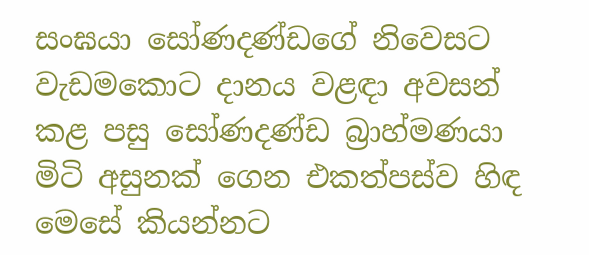සංඝයා සෝණදණ්ඩගේ නිවෙසට වැඩමකොට දානය වළඳා අවසන් කළ පසු සෝණදණ්ඩ බ්‍රාහ්මණයා මිටි අසුනක් ගෙන එකත්පස්ව හිඳ මෙසේ කියන්නට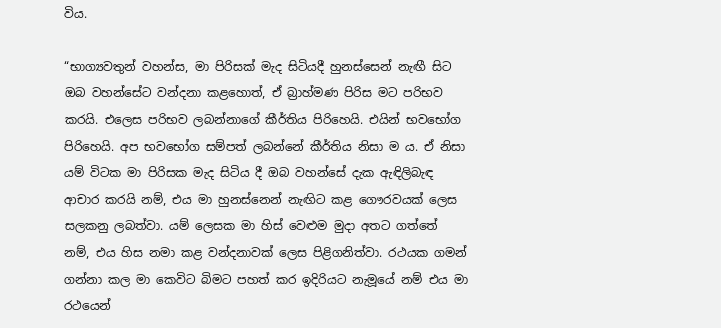විය.

“භාග්‍යවතුන් වහන්ස, මා පිරිසක් මැද සිටියදී හුනස්සෙන් නැඟී සිට ඔබ වහන්සේට වන්දනා කළහොත්, ඒ බ්‍රාහ්මණ පිරිස මට පරිභව කරයි. එලෙස පරිභව ලබන්නාගේ කීර්තිය පිරිහෙයි. එයින් භවභෝග පිරිහෙයි. අප භවභෝග සම්පත් ලබන්නේ කීර්තිය නිසා ම ය. ඒ නිසා යම් විටක මා පිරිසක මැද සිටිය දී ඔබ වහන්සේ දැක ඇඳිලිබැඳ ආචාර කරයි නම්, එය මා හුනස්නෙන් නැඟිට කළ ගෞරවයක් ලෙස සලකනු ලබත්වා. යම් ලෙසක මා හිස් වෙළුම මුදා අතට ගත්තේ නම්, එය හිස නමා කළ වන්දනාවක් ලෙස පිළිගනිත්වා. රථයක ගමන් ගන්නා කල මා කෙවිට බිමට පහත් කර ඉදිරියට නැමූයේ නම් එය මා රථයෙන්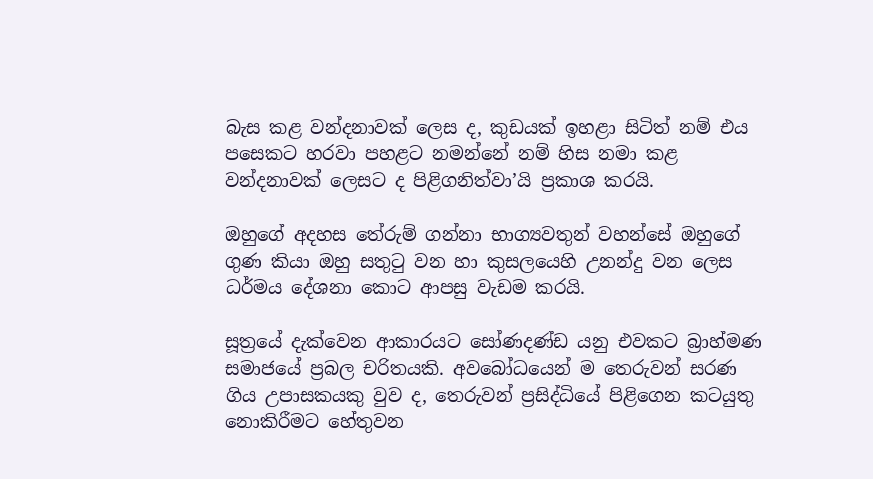බැස කළ වන්දනාවක් ලෙස ද, කුඩයක් ඉහළා සිටිත් නම් එය පසෙකට හරවා පහළට නමන්නේ නම් හිස නමා කළ වන්දනාවක් ලෙසට ද පිළිගනිත්වා’යි ප්‍රකාශ කරයි.

ඔහුගේ අදහස තේරුම් ගන්නා භාග්‍යවතුන් වහන්සේ ඔහුගේ ගුණ කියා ඔහු සතුටු වන හා කුසලයෙහි උනන්දු වන ලෙස ධර්මය දේශනා කොට ආපසු වැඩම කරයි.

සූත්‍රයේ දැක්වෙන ආකාරයට සෝණදණ්ඩ යනු එවකට බ්‍රාහ්මණ සමාජයේ ප්‍රබල චරිතයකි. අවබෝධයෙන් ම තෙරුවන් සරණ ගිය උපාසකයකු වුව ද, තෙරුවන් ප්‍රසිද්ධියේ පිළිගෙන කටයුතු නොකිරීමට හේතුවන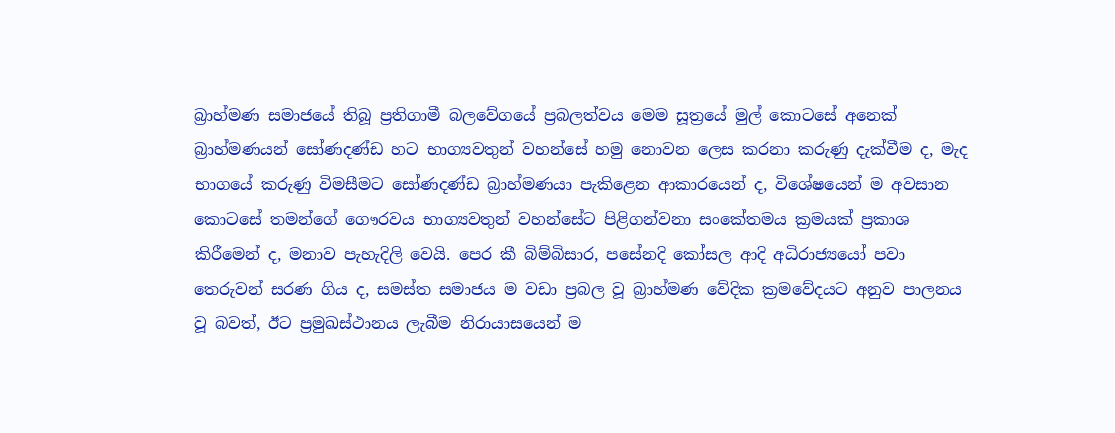බ්‍රාහ්මණ සමාජයේ තිබූ ප්‍රතිගාමී බලවේගයේ ප්‍රබලත්වය මෙම සූත්‍රයේ මුල් කොටසේ අනෙක් බ්‍රාහ්මණයන් සෝණදණ්ඩ හට භාග්‍යවතුන් වහන්සේ හමු නොවන ලෙස කරනා කරුණු දැක්වීම ද, මැද භාගයේ කරුණු විමසීමට සෝණදණ්ඩ බ්‍රාහ්මණයා පැකිළෙන ආකාරයෙන් ද, විශේෂයෙන් ම අවසාන කොටසේ තමන්ගේ ගෞරවය භාග්‍යවතුන් වහන්සේට පිළිගන්වනා සංකේතමය ක්‍රමයක් ප්‍රකාශ කිරීමෙන් ද, මනාව පැහැදිලි වෙයි. පෙර කී බිම්බිසාර, පසේනදි කෝසල ආදි අධිරාජ්‍යයෝ පවා තෙරුවන් සරණ ගිය ද, සමස්ත සමාජය ම වඩා ප්‍රබල වූ බ්‍රාහ්මණ වේදික ක්‍රමවේදයට අනුව පාලනය වූ බවත්, ඊට ප්‍රමුඛස්ථානය ලැබීම නිරායාසයෙන් ම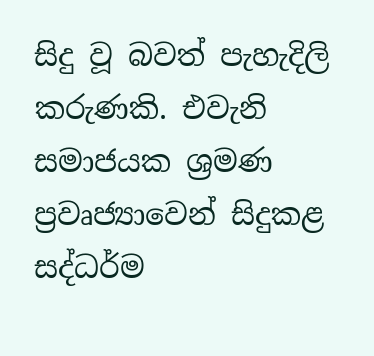සිදු වූ බවත් පැහැදිලි කරුණකි. එවැනි සමාජයක ශ්‍රමණ ප්‍රවෘජ්‍යාවෙන් සිදුකළ සද්ධර්ම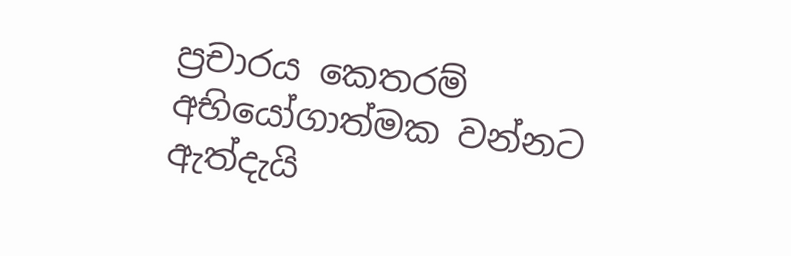ප්‍රචාරය කෙතරම් අභියෝගාත්මක වන්නට ඇත්දැයි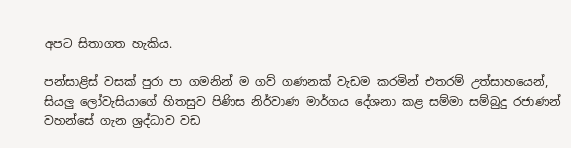අපට සිතාගත හැකිය.

පන්සාළිස් වසක් පුරා පා ගමනින් ම ගව් ගණනක් වැඩම කරමින් එතරම් උත්සාහයෙන්, සියලු ලෝවැසියාගේ හිතසුව පිණිස නිර්වාණ මාර්ගය දේශනා කළ සම්මා සම්බුදු රජාණන් වහන්සේ ගැන ශ්‍රද්ධාව වඩ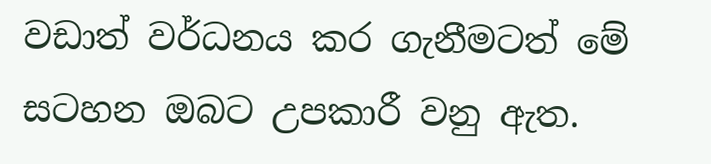වඩාත් වර්ධනය කර ගැනීමටත් මේ සටහන ඔබට උපකාරී වනු ඇත.